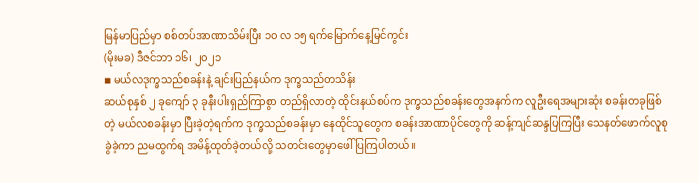မြန်မာပြည်မှာ စစ်တပ်အာဏာသိမ်းပြီး ၁၀ လ ၁၅ ရက်မြောက်နေ့မြင်ကွင်း
(မိုးမခ) ဒီဇင်ဘာ ၁၆၊ ၂၀၂၁
◾ မယ်လဒုက္ခသည်စခန်းနဲ့ ချင်းပြည်နယ်က ဒုက္ခသည်တသိန်း
ဆယ်စုနှစ် ၂ ခုကျော် ၃ ခုနီးပါးရှည်ကြာစွာ တည်ရှိလာတဲ့ ထိုင်းနယ်စပ်က ဒုက္ခသည်စခန်းတွေအနက်က လူဦးရေအများဆုံး စခန်းတခုဖြစ်တဲ့ မယ်လစခန်းမှာ ပြီးခဲ့တဲ့ရက်က ဒုက္ခသည်စခန်းမှာ နေထိုင်သူတွေက စခန်းအာဏာပိုင်တွေကို ဆန့်ကျင်ဆန္ဒပြကြပြီး သေနတ်ဖောက်လူစုခွဲခဲ့ကာ ညမထွက်ရ အမိန့်ထုတ်ခဲ့တယ်လို့ သတင်းတွေမှာဖေါ်ပြကြပါတယ်။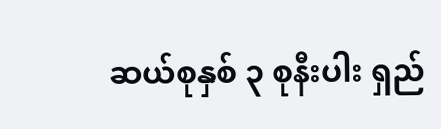ဆယ်စုနှစ် ၃ စုနီးပါး ရှည်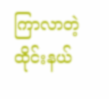ကြာလာတဲ့ ထိုင်းနယ်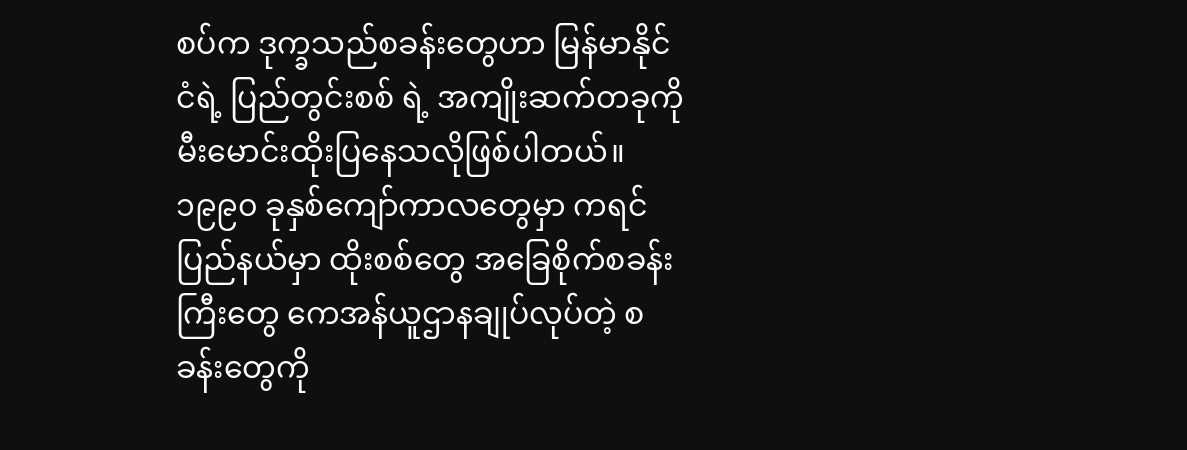စပ်က ဒုက္ခသည်စခန်းတွေဟာ မြန်မာနိုင်ငံရဲ့ ပြည်တွင်းစစ် ရဲ့ အကျိုးဆက်တခုကို မီးမောင်းထိုးပြနေသလိုဖြစ်ပါတယ်။ ၁၉၉၀ ခုနှစ်ကျော်ကာလတွေမှာ ကရင်ပြည်နယ်မှာ ထိုးစစ်တွေ အခြေစိုက်စခန်းကြီးတွေ ကေအန်ယူဌာနချုပ်လုပ်တဲ့ စခန်းတွေကို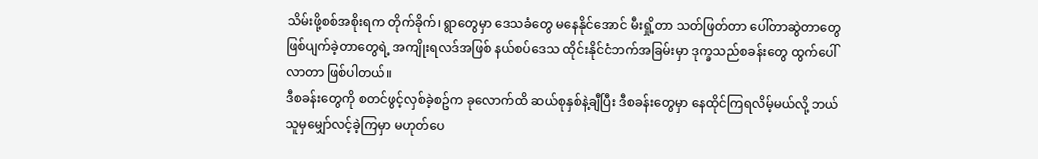သိမ်းဖို့စစ်အစိုးရက တိုက်ခိုက်၊ ရွာတွေမှာ ဒေသခံတွေ မနေနိုင်အောင် မီးရှို့တာ သတ်ဖြတ်တာ ပေါ်တာဆွဲတာတွေ ဖြစ်ပျက်ခဲ့တာတွေရဲ့ အကျိုးရလဒ်အဖြစ် နယ်စပ်ဒေသ ထိုင်းနိုင်ငံဘက်အခြမ်းမှာ ဒုက္ခသည်စခန်းတွေ ထွက်ပေါ်လာတာ ဖြစ်ပါတယ်။
ဒီစခန်းတွေကို စတင်ဖွင့်လှစ်ခဲ့စဥ်က ခုလောက်ထိ ဆယ်စုနှစ်နဲ့ချီပြီး ဒီစခန်းတွေမှာ နေထိုင်ကြရလိမ့်မယ်လို့ ဘယ်သူမှမျှော်လင့်ခဲ့ကြမှာ မဟုတ်ပေ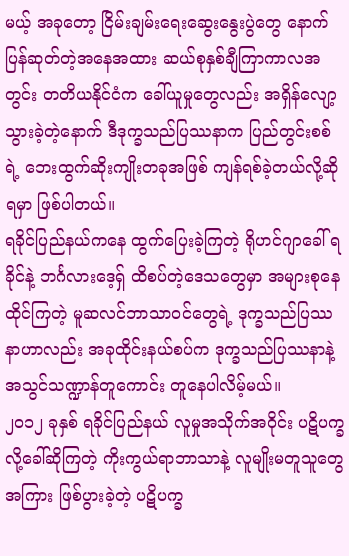မယ့် အခုတော့ ငြိမ်းချမ်းရေးဆွေးနွေးပွဲတွေ နောက်ပြန်ဆုတ်တဲ့အနေအထား ဆယ်စုနှစ်ချီကြာကာလအတွင်း တတိယနိုင်ငံက ခေါ်ယူမှုတွေလည်း အရှိန်လျော့သွားခဲ့တဲ့နောက် ဒီဒုက္ခသည်ပြဿနာက ပြည်တွင်းစစ်ရဲ့ ဘေးထွက်ဆိုးကျိုးတခုအဖြစ် ကျန်ရစ်ခဲ့တယ်လို့ဆိုရမှာ ဖြစ်ပါတယ်။
ရခိုင်ပြည်နယ်ကနေ ထွက်ပြေးခဲ့ကြတဲ့ ရိုဟင်ဂျာခေါ် ရခိုင်နဲ့ ဘင်္ဂလားဒေ့ရှ် ထိစပ်တဲ့ဒေသတွေမှာ အများစုနေထိုင်ကြတဲ့ မူဆလင်ဘာသာဝင်တွေရဲ့ ဒုက္ခသည်ပြဿနာဟာလည်း အခုထိုင်းနယ်စပ်က ဒုက္ခသည်ပြဿနာနဲ့ အသွင်သဏ္ဍာန်တူကောင်း တူနေပါလိမ့်မယ်။
၂၀၁၂ ခုနှစ် ရခိုင်ပြည်နယ် လူမှုအသိုက်အဝိုင်း ပဋိပက္ခလို့ခေါ်ဆိုကြတဲ့ ကိုးကွယ်ရာဘာသာနဲ့ လူမျိုးမတူသူတွေအကြား ဖြစ်ပွားခဲ့တဲ့ ပဋိပက္ခ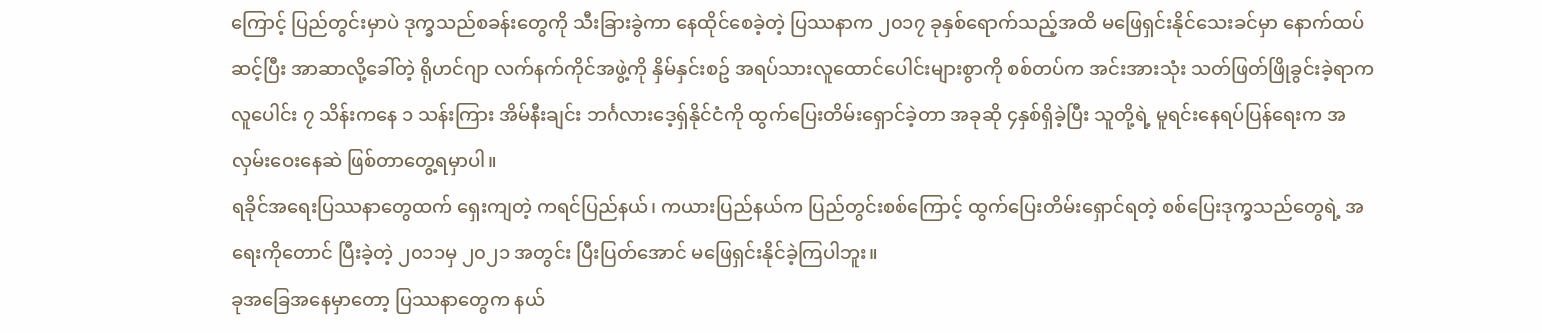ကြောင့် ပြည်တွင်းမှာပဲ ဒုက္ခသည်စခန်းတွေကို သီးခြားခွဲကာ နေထိုင်စေခဲ့တဲ့ ပြဿနာက ၂၀၁၇ ခုနှစ်ရောက်သည့်အထိ မဖြေရှင်းနိုင်သေးခင်မှာ နောက်ထပ်ဆင့်ပြီး အာဆာလို့ခေါ်တဲ့ ရိုဟင်ဂျာ လက်နက်ကိုင်အဖွဲ့ကို နှိမ်နှင်းစဥ် အရပ်သားလူထောင်ပေါင်းများစွာကို စစ်တပ်က အင်းအားသုံး သတ်ဖြတ်ဖြိုခွင်းခဲ့ရာက လူပေါင်း ၇ သိန်းကနေ ၁ သန်းကြား အိမ်နီးချင်း ဘင်္ဂလားဒေ့ရှ်နိုင်ငံကို ထွက်ပြေးတိမ်းရှောင်ခဲ့တာ အခုဆို ၄နှစ်ရှိခဲ့ပြီး သူတို့ရဲ့ မူရင်းနေရပ်ပြန်ရေးက အလှမ်းဝေးနေဆဲ ဖြစ်တာတွေ့ရမှာပါ။
ရခိုင်အရေးပြဿနာတွေထက် ရှေးကျတဲ့ ကရင်ပြည်နယ်၊ ကယားပြည်နယ်က ပြည်တွင်းစစ်ကြောင့် ထွက်ပြေးတိမ်းရှောင်ရတဲ့ စစ်ပြေးဒုက္ခသည်တွေရဲ့ အရေးကိုတောင် ပြီးခဲ့တဲ့ ၂၀၁၁မှ ၂၀၂၁ အတွင်း ပြီးပြတ်အောင် မဖြေရှင်းနိုင်ခဲ့ကြပါဘူး။
ခုအခြေအနေမှာတော့ ပြဿနာတွေက နယ်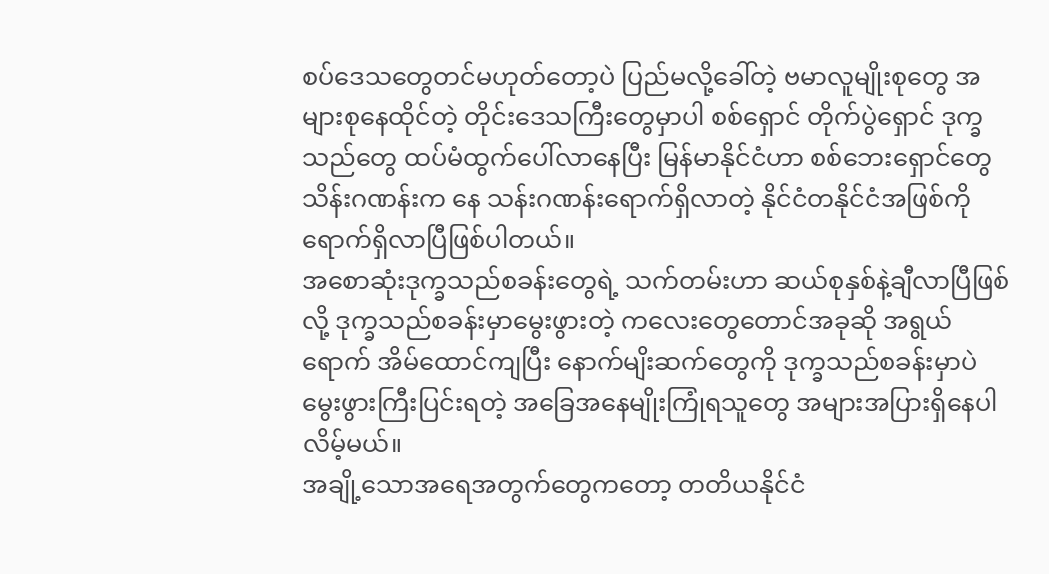စပ်ဒေသတွေတင်မဟုတ်တော့ပဲ ပြည်မလို့ခေါ်တဲ့ ဗမာလူမျိုးစုတွေ အများစုနေထိုင်တဲ့ တိုင်းဒေသကြီးတွေမှာပါ စစ်ရှောင် တိုက်ပွဲရှောင် ဒုက္ခသည်တွေ ထပ်မံထွက်ပေါ်လာနေပြီး မြန်မာနိုင်ငံဟာ စစ်ဘေးရှောင်တွေ သိန်းဂဏန်းက နေ သန်းဂဏန်းရောက်ရှိလာတဲ့ နိုင်ငံတနိုင်ငံအဖြစ်ကို ရောက်ရှိလာပြီဖြစ်ပါတယ်။
အစောဆုံးဒုက္ခသည်စခန်းတွေရဲ့ သက်တမ်းဟာ ဆယ်စုနှစ်နဲ့ချီလာပြီဖြစ်လို့ ဒုက္ခသည်စခန်းမှာမွေးဖွားတဲ့ ကလေးတွေတောင်အခုဆို အရွယ်ရောက် အိမ်ထောင်ကျပြီး နောက်မျိးဆက်တွေကို ဒုက္ခသည်စခန်းမှာပဲ မွေးဖွားကြီးပြင်းရတဲ့ အခြေအနေမျိုးကြုံရသူတွေ အများအပြားရှိနေပါလိမ့်မယ်။
အချို့သောအရေအတွက်တွေကတော့ တတိယနိုင်ငံ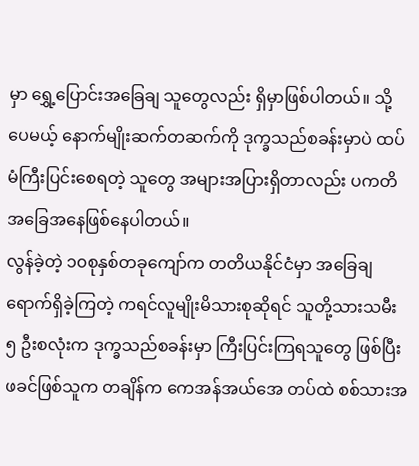မှာ ရွှေ့ပြောင်းအခြေချ သူတွေလည်း ရှိမှာဖြစ်ပါတယ်။ သို့ပေမယ့် နောက်မျိုးဆက်တဆက်ကို ဒုက္ခသည်စခန်းမှာပဲ ထပ်မံကြီးပြင်းစေရတဲ့ သူတွေ အများအပြားရှိတာလည်း ပကတိအခြေအနေဖြစ်နေပါတယ်။
လွန်ခဲ့တဲ့ ၁၀စုနှစ်တခုကျော်က တတိယနိုင်ငံမှာ အခြေချရောက်ရှိခဲ့ကြတဲ့ ကရင်လူမျိုးမိသားစုဆိုရင် သူတို့သားသမီး ၅ ဦးစလုံးက ဒုက္ခသည်စခန်းမှာ ကြီးပြင်းကြရသူတွေ ဖြစ်ပြီး ဖခင်ဖြစ်သူက တချိန်က ကေအန်အယ်အေ တပ်ထဲ စစ်သားအ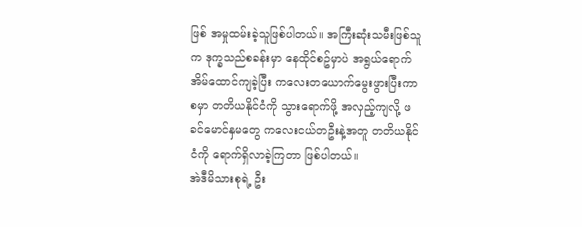ဖြစ် အမှုထမ်းခဲ့သူဖြစ်ပါတယ်။ အကြီးဆုံးသမီးဖြစ်သူက ဒုက္ခသည်စခန်းမှာ နေထိုင်စဥ်မှာပဲ အရွယ်ရောက် အိမ်ထောင်ကျခဲ့ပြီး ကလေးတယောက်မွေးဖွားပြီးကာစမှာ တတိယနိုင်ငံကို သွားရောက်ဖို့ အလှည့်ကျလို့ ဖခင်မောင်နှမတွေ ကလေးငယ်တဦးနဲ့အတူ တတိယနိုင်ငံကို ရောက်ရှိလာခဲ့ကြတာ ဖြစ်ပါတယ်။
အဲဒီမိသားစုရဲ့ ဦး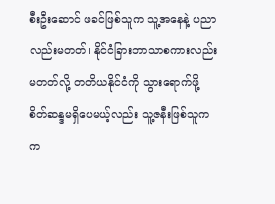စီးဦးဆောင် ဖခင်ဖြစ်သူက သူ့အနေနဲ့ ပညာလည်းမတတ်၊ နိုင်ငံခြားဘာသာစကားလည်း မတတ်လို့ တတိယနိုင်ငံကို သွားရောက်ဖို့ စိတ်ဆန္ဒမရှိပေမယ့်လည်း သူ့ဇနီးဖြစ်သူက က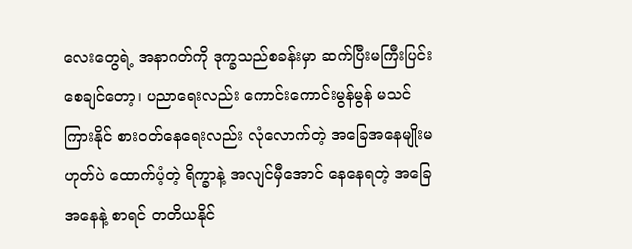လေးတွေရဲ့ အနာဂတ်ကို ဒုက္ခသည်စခန်းမှာ ဆက်ပြီးမကြီးပြင်းစေချင်တော့၊ ပညာရေးလည်း ကောင်းကောင်းမွန်မွန် မသင်ကြားနိုင် စားဝတ်နေရေးလည်း လုံလောက်တဲ့ အခြေအနေမျိုးမဟုတ်ပဲ ထောက်ပံ့တဲ့ ရိက္ခာနဲ့ အလျင်မှီအောင် နေနေရတဲ့ အခြေအနေနဲ့ စာရင် တတိယနိုင်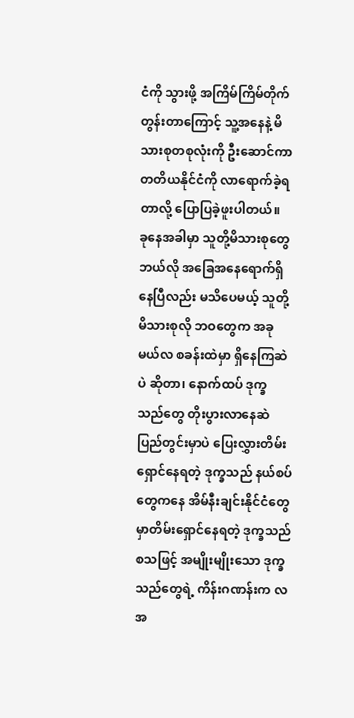ငံကို သွားဖို့ အကြိမ်ကြိမ်တိုက်တွန်းတာကြောင့် သူ့အနေနဲ့ မိသားစုတစုလုံးကို ဦးဆောင်ကာ တတိယနိုင်ငံကို လာရောက်ခဲ့ရတာလို့ ပြောပြခဲ့ဖူးပါတယ်။
ခုနေအခါမှာ သူတို့မိသားစုတွေ ဘယ်လို အခြေအနေရောက်ရှိနေပြီလည်း မသိပေမယ့် သူတို့မိသားစုလို ဘဝတွေက အခု မယ်လ စခန်းထဲမှာ ရှိနေကြဆဲပဲ ဆိုတာ၊ နောက်ထပ် ဒုက္ခသည်တွေ တိုးပွားလာနေဆဲ ပြည်တွင်းမှာပဲ ပြေးလွှားတိမ်းရှောင်နေရတဲ့ ဒုက္ခသည် နယ်စပ်တွေကနေ အိမ်နီးချင်းနိုင်ငံတွေမှာတိမ်းရှောင်နေရတဲ့ ဒုက္ခသည် စသဖြင့် အမျိုးမျိုးသော ဒုက္ခသည်တွေရဲ့ ကိန်းဂဏန်းက လအ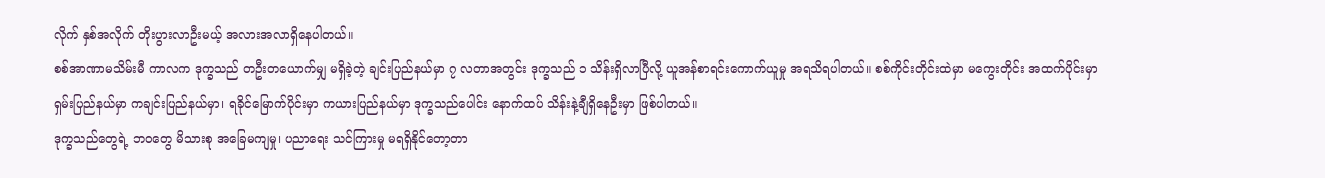လိုက် နှစ်အလိုက် တိုးပွားလာဦးမယ့် အလားအလာရှိနေပါတယ်။
စစ်အာဏာမသိမ်းမီ ကာလက ဒုက္ခသည် တဦးတယောက်မျှ မရှိခဲ့တဲ့ ချင်းပြည်နယ်မှာ ၇ လတာအတွင်း ဒုက္ခသည် ၁ သိန်းရှိလာပြီလို့ ယူအန်စာရင်းကောက်ယူမှု အရသိရပါတယ်။ စစ်ကိုင်းတိုင်းထဲမှာ မကွေးတိုင်း အထက်ပိုင်းမှာ ရှမ်းပြည်နယ်မှာ ကချင်းပြည်နယ်မှာ၊ ရခိုင်မြောက်ပိုင်းမှာ ကယားပြည်နယ်မှာ ဒုက္ခသည်ပေါင်း နောက်ထပ် သိန်းနဲ့ချီရှိနေဦးမှာ ဖြစ်ပါတယ်။
ဒုက္ခသည်တွေရဲ့ ဘဝတွေ မိသားစု အခြေမကျမှု၊ ပညာရေး သင်ကြားမှု မရရှိနိုင်တော့တာ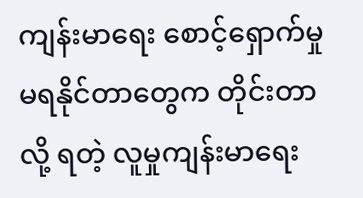ကျန်းမာရေး စောင့်ရှောက်မှု မရနိုင်တာတွေက တိုင်းတာလို့ ရတဲ့ လူမှုကျန်းမာရေး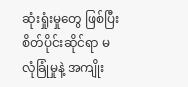ဆုံးရှုံးမှုတွေ ဖြစ်ပြီး စိတ်ပိုင်းဆိုင်ရာ မလုံခြုံမှုနဲ့ အကျိုး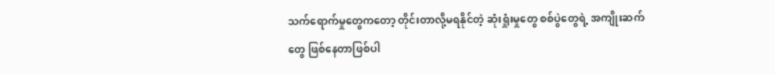သက်ရောက်မှုတွေကတော့ တိုင်းတာလို့မရနိုင်တဲ့ ဆုံးရှုံးမှုတွေ စစ်ပွဲတွေရဲ့ အကျိုးဆက်တွေ ဖြစ်နေတာဖြစ်ပါ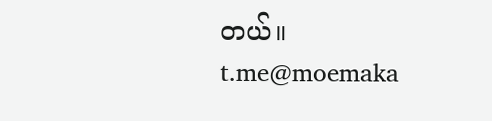တယ်။
t.me@moemaka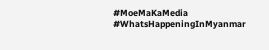#MoeMaKaMedia
#WhatsHappeningInMyanmar